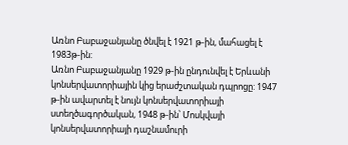Առնո Բաբաջանյանը ծնվել է 1921 թ-ին, մահացել է
1983թ-ին:
Առնո Բաբաջանյանը 1929 թ-ին ընդունվել է Երևանի
կոնսերվատորիային կից երաժշտական դպրոցը: 1947
թ-ին ավարտել է նույն կոնսերվատորիայի
ստեղծագործական, 1948 թ-ին՝ Մոսկվայի
կոնսերվատորիայի դաշնամուրի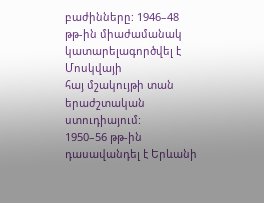բաժինները: 1946–48
թթ-ին միաժամանակ կատարելագործվել է Մոսկվայի
հայ մշակույթի տան երաժշտական ստուդիայում:
1950–56 թթ-ին դասավանդել է Երևանի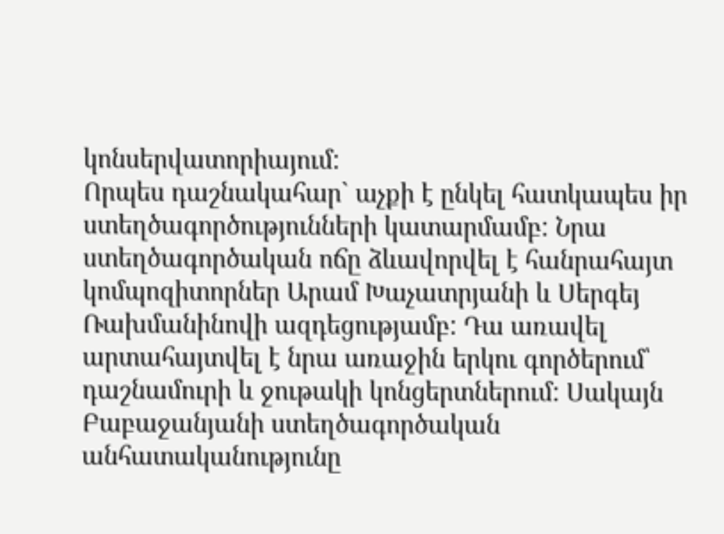կոնսերվատորիայում:
Որպես դաշնակահար` աչքի է ընկել հատկապես իր
ստեղծագործությունների կատարմամբ: Նրա
ստեղծագործական ոճը ձևավորվել է հանրահայտ
կոմպոզիտորներ Արամ Խաչատրյանի և Սերգեյ
Ռախմանինովի ազդեցությամբ: Դա առավել
արտահայտվել է նրա առաջին երկու գործերում՝
դաշնամուրի և ջութակի կոնցերտներում: Սակայն
Բաբաջանյանի ստեղծագործական
անհատականությունը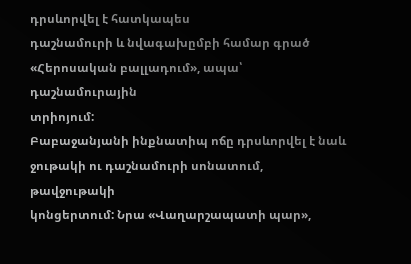դրսևորվել է հատկապես
դաշնամուրի և նվագախըմբի համար գրած
«Հերոսական բալլադում», ապա՝ դաշնամուրային
տրիոյում:
Բաբաջանյանի ինքնատիպ ոճը դրսևորվել է նաև
ջութակի ու դաշնամուրի սոնատում, թավջութակի
կոնցերտում: Նրա «Վաղարշապատի պար»,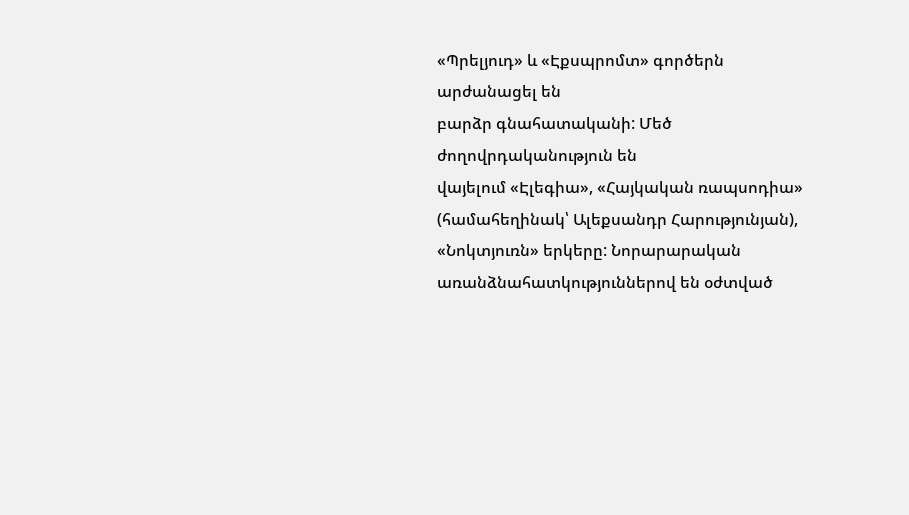«Պրելյուդ» և «Էքսպրոմտ» գործերն արժանացել են
բարձր գնահատականի: Մեծ ժողովրդականություն են
վայելում «Էլեգիա», «Հայկական ռապսոդիա»
(համահեղինակ՝ Ալեքսանդր Հարությունյան),
«Նոկտյուռն» երկերը: Նորարարական
առանձնահատկություններով են օժտված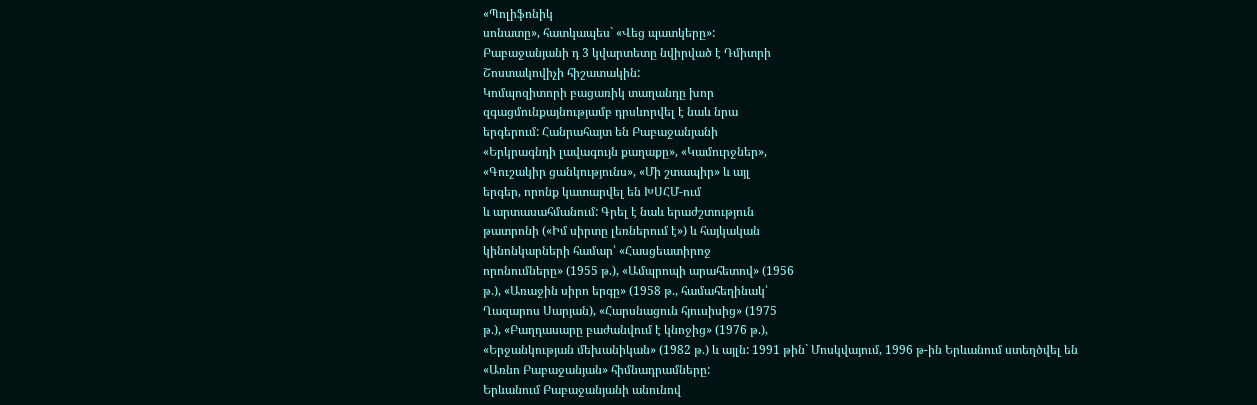«Պոլիֆոնիկ
սոնատը», հատկապես` «Վեց պատկերը»:
Բաբաջանյանի դ 3 կվարտետը նվիրված է Դմիտրի
Շոստակովիչի հիշատակին:
Կոմպոզիտորի բացառիկ տաղանդը խոր
զգացմունքայնությամբ դրսևորվել է նաև նրա
երգերում: Հանրահայտ են Բաբաջանյանի
«Երկրագնդի լավագույն քաղաքը», «Կամուրջներ»,
«Գուշակիր ցանկությունս», «Մի շտապիր» և այլ
երգեր, որոնք կատարվել են ԽՍՀՄ-ում
և արտասահմանում: Գրել է նաև երաժշտություն
թատրոնի («Իմ սիրտը լեռներում է») և հայկական
կինոնկարների համար՝ «Հասցեատիրոջ
որոնումները» (1955 թ.), «Ամպրոպի արահետով» (1956
թ.), «Առաջին սիրո երգը» (1958 թ., համահեղինակ՝
Ղազարոս Սարյան), «Հարսնացուն հյուսիսից» (1975
թ.), «Բաղդասարը բաժանվում է կնոջից» (1976 թ.),
«Երջանկության մեխանիկան» (1982 թ.) և այլն: 1991 թին` Մոսկվայում, 1996 թ-ին Երևանում ստեղծվել են
«Առնո Բաբաջանյան» հիմնադրամները:
Երևանում Բաբաջանյանի անունով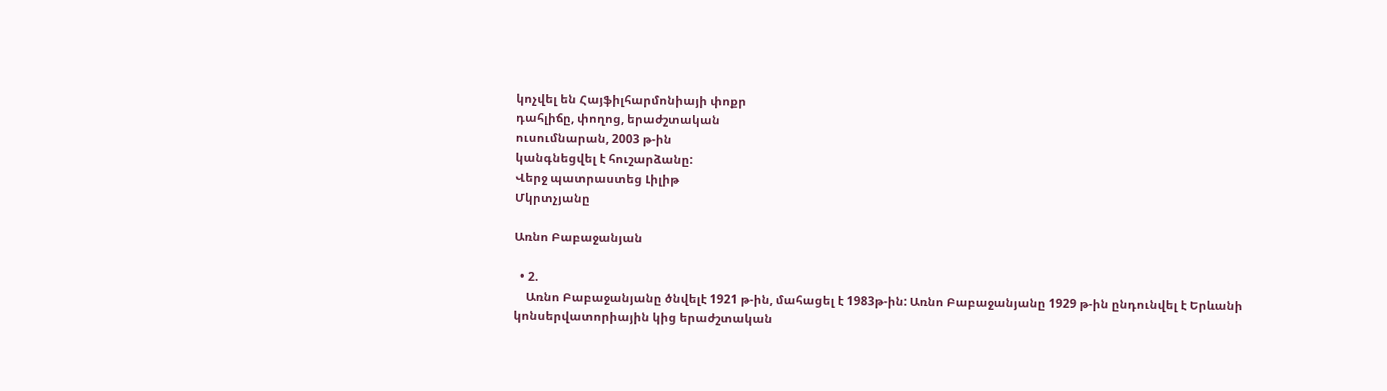կոչվել են Հայֆիլհարմոնիայի փոքր
դահլիճը, փողոց, երաժշտական
ուսումնարան, 2003 թ-ին
կանգնեցվել է հուշարձանը:
Վերջ պատրաստեց Լիլիթ
Մկրտչյանը

Առնո Բաբաջանյան

  • 2.
    Առնո Բաբաջանյանը ծնվելէ 1921 թ-ին, մահացել է 1983թ-ին: Առնո Բաբաջանյանը 1929 թ-ին ընդունվել է Երևանի կոնսերվատորիային կից երաժշտական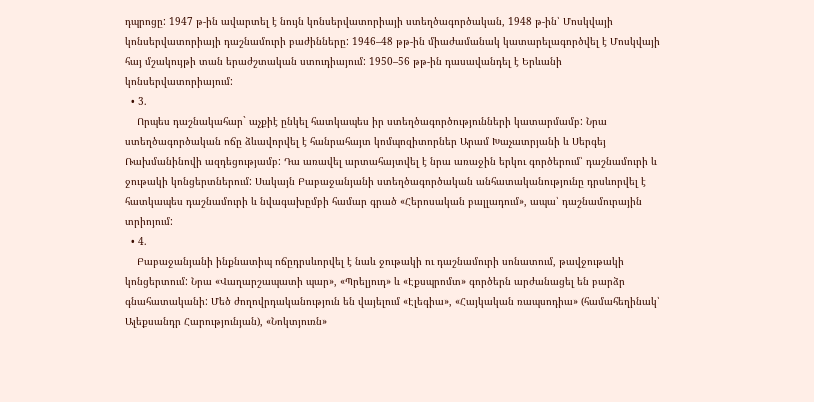դպրոցը: 1947 թ-ին ավարտել է նույն կոնսերվատորիայի ստեղծագործական, 1948 թ-ին՝ Մոսկվայի կոնսերվատորիայի դաշնամուրի բաժինները: 1946–48 թթ-ին միաժամանակ կատարելագործվել է Մոսկվայի հայ մշակույթի տան երաժշտական ստուդիայում: 1950–56 թթ-ին դասավանդել է Երևանի կոնսերվատորիայում:
  • 3.
    Որպես դաշնակահար` աչքիէ ընկել հատկապես իր ստեղծագործությունների կատարմամբ: Նրա ստեղծագործական ոճը ձևավորվել է հանրահայտ կոմպոզիտորներ Արամ Խաչատրյանի և Սերգեյ Ռախմանինովի ազդեցությամբ: Դա առավել արտահայտվել է նրա առաջին երկու գործերում՝ դաշնամուրի և ջութակի կոնցերտներում: Սակայն Բաբաջանյանի ստեղծագործական անհատականությունը դրսևորվել է հատկապես դաշնամուրի և նվագախըմբի համար գրած «Հերոսական բալլադում», ապա՝ դաշնամուրային տրիոյում:
  • 4.
    Բաբաջանյանի ինքնատիպ ոճըդրսևորվել է նաև ջութակի ու դաշնամուրի սոնատում, թավջութակի կոնցերտում: Նրա «Վաղարշապատի պար», «Պրելյուդ» և «Էքսպրոմտ» գործերն արժանացել են բարձր գնահատականի: Մեծ ժողովրդականություն են վայելում «Էլեգիա», «Հայկական ռապսոդիա» (համահեղինակ՝ Ալեքսանդր Հարությունյան), «Նոկտյուռն»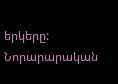երկերը: Նորարարական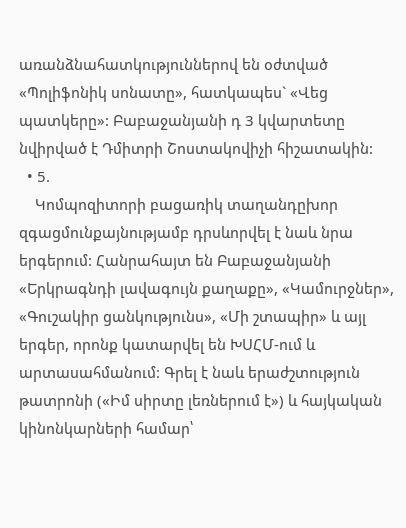առանձնահատկություններով են օժտված «Պոլիֆոնիկ սոնատը», հատկապես` «Վեց պատկերը»: Բաբաջանյանի դ 3 կվարտետը նվիրված է Դմիտրի Շոստակովիչի հիշատակին:
  • 5.
    Կոմպոզիտորի բացառիկ տաղանդըխոր զգացմունքայնությամբ դրսևորվել է նաև նրա երգերում: Հանրահայտ են Բաբաջանյանի «Երկրագնդի լավագույն քաղաքը», «Կամուրջներ», «Գուշակիր ցանկությունս», «Մի շտապիր» և այլ երգեր, որոնք կատարվել են ԽՍՀՄ-ում և արտասահմանում: Գրել է նաև երաժշտություն թատրոնի («Իմ սիրտը լեռներում է») և հայկական կինոնկարների համար՝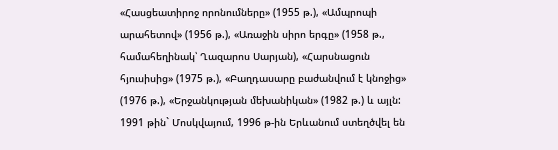«Հասցեատիրոջ որոնումները» (1955 թ.), «Ամպրոպի արահետով» (1956 թ.), «Առաջին սիրո երգը» (1958 թ., համահեղինակ՝ Ղազարոս Սարյան), «Հարսնացուն հյուսիսից» (1975 թ.), «Բաղդասարը բաժանվում է կնոջից» (1976 թ.), «Երջանկության մեխանիկան» (1982 թ.) և այլն: 1991 թին` Մոսկվայում, 1996 թ-ին Երևանում ստեղծվել են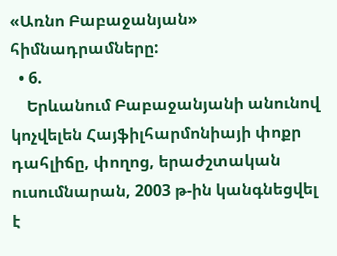«Առնո Բաբաջանյան» հիմնադրամները:
  • 6.
    Երևանում Բաբաջանյանի անունով կոչվելեն Հայֆիլհարմոնիայի փոքր դահլիճը, փողոց, երաժշտական ուսումնարան, 2003 թ-ին կանգնեցվել է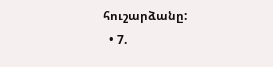հուշարձանը:
  • 7.